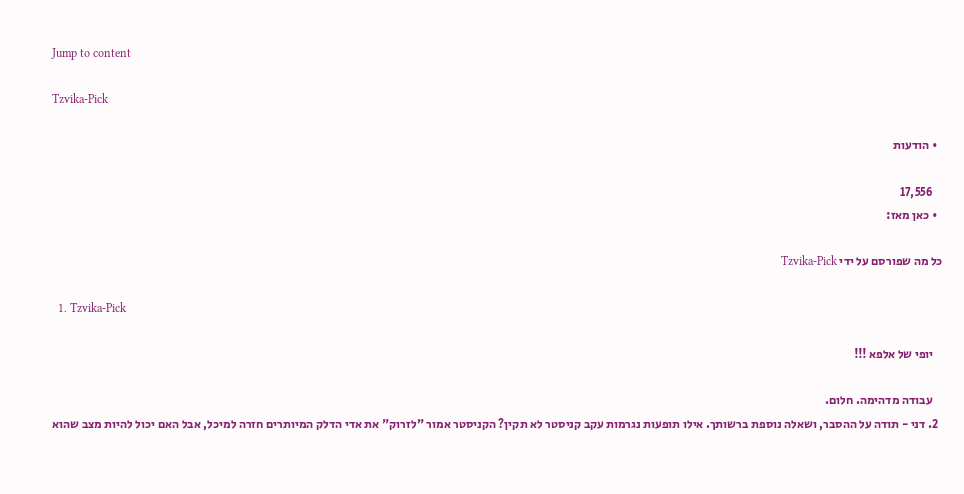Jump to content

Tzvika-Pick

  • הודעות

    17,556
  • כאן מאז:

כל מה שפורסם על ידי Tzvika-Pick

  1. Tzvika-Pick

    יופי של אלפא !!!

    עבודה מדהימה. חלום.
  2. דני - תודה על ההסבר, ושאלה נוספת ברשותך. אילו תופעות נגרמות עקב קניסטר לא תקין? הקניסטר אמור "לזרוק" את אדי הדלק המיותרים חזרה למיכל, אבל האם יכול להיות מצב שהוא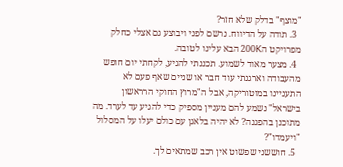"מוצף" בדלק שלא חזר?
  3. תודה על הדיווח. נרשם לפני ויבוצע גם אצלי כחלק מפרויקט ה200K הבא עלינו לטובה.
  4. מצער מאוד לשמוע. תכננתי להגיע, לקחתי יום חופש מהעבודה וארגנתי עוד חבר או שניים שאף פעם לא התעניינו במוטוריקה, אבל ה"מרוץ החוקי הרראשון בישראל" נשמע להם מעניין מספיק כדי להגיע עד לערד. מה מתוכנן בהפגנה? לא יהיה בלאגן עם כולם יעלו על המסלול "ויעמדו"?
  5. חוששני שפשוט אין רכב שמתאים לך.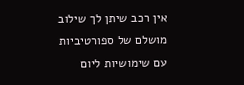אין רכב שיתן לך שילוב מושלם של ספורטיביות עם שימושיות ליום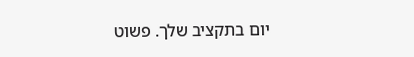יום בתקציב שלך. פשוט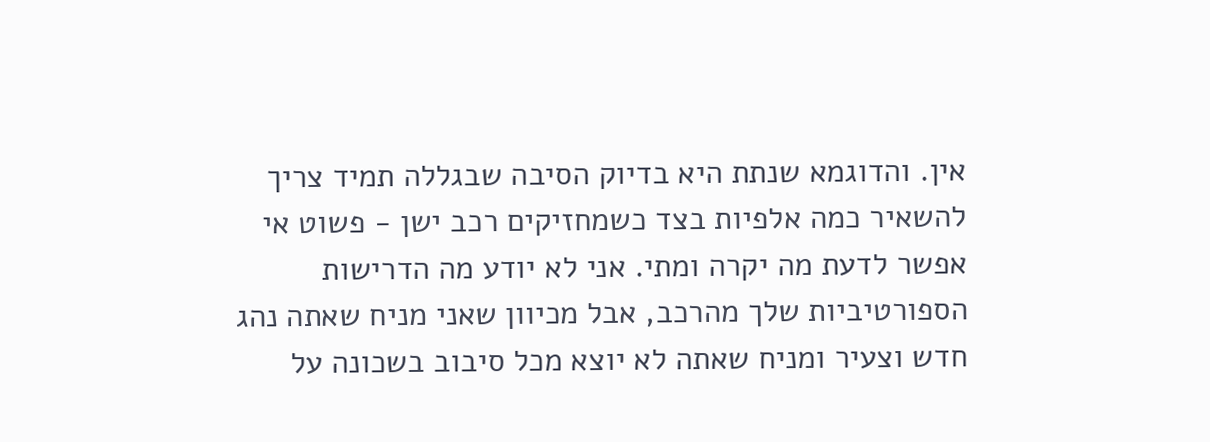אין. והדוגמא שנתת היא בדיוק הסיבה שבגללה תמיד צריך להשאיר כמה אלפיות בצד כשמחזיקים רכב ישן - פשוט אי אפשר לדעת מה יקרה ומתי. אני לא יודע מה הדרישות הספורטיביות שלך מהרכב, אבל מכיוון שאני מניח שאתה נהג חדש וצעיר ומניח שאתה לא יוצא מכל סיבוב בשכונה על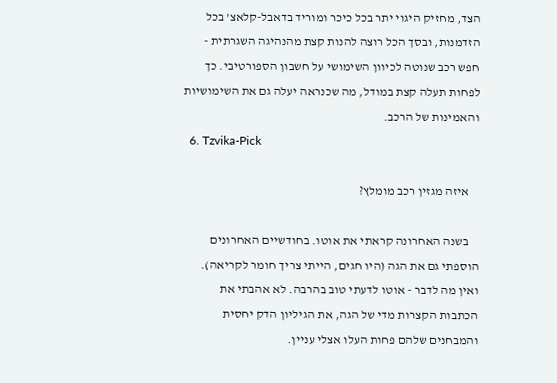הצד, מחזיק היגוי יתר בכל כיכר ומוריד בדאבל-קלאצ' בכל הזדמנות, ובסך הכל רוצה להנות קצת מהנהיגה השגרתית - חפש רכב שנוטה לכיוון השימושי על חשבון הספורטיבי. כך לפחות תעלה קצת במודל, מה שכנראה יעלה גם את השימושיות והאמינות של הרכב.
  6. Tzvika-Pick

    איזה מגזין רכב מומלץ?

    בשנה האחרונה קראתי את אוטו. בחודשיים האחרונים הוספתי גם את הגה (היו חגים, הייתי צריך חומר לקריאה). ואין מה לדבר - אוטו לדעתי טוב בהרבה. לא אהבתי את הכתבות הקצרות מדי של הגה, את הגיליון הדק יחסית והמבחנים שלהם פחות העלו אצלי עניין.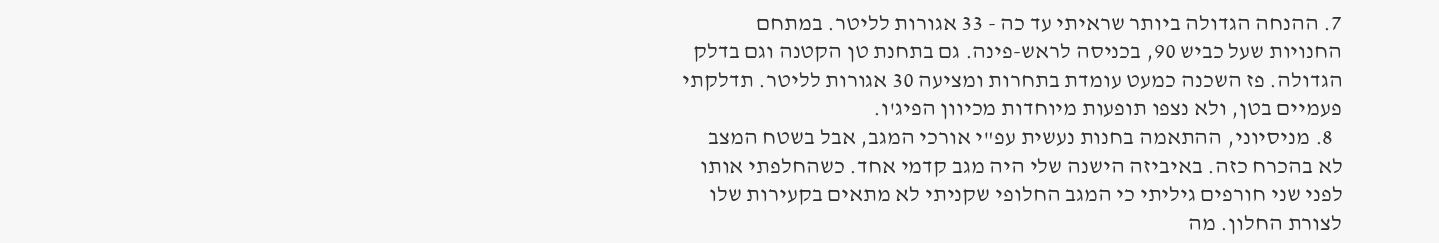7. ההנחה הגדולה ביותר שראיתי עד כה - 33 אגורות לליטר. במתחם החנויות שעל כביש 90, בכניסה לראש-פינה. גם בתחנת טן הקטנה וגם בדלק הגדולה. פז השכנה כמעט עומדת בתחרות ומציעה 30 אגורות לליטר. תדלקתי פעמיים בטן, ולא נצפו תופעות מיוחדות מכיוון הפיג'ו.
  8. מניסיוני, ההתאמה בחנות נעשית עפ"י אורכי המגב, אבל בשטח המצב לא בהכרח כזה. באיביזה הישנה שלי היה מגב קדמי אחד. כשהחלפתי אותו לפני שני חורפים גיליתי כי המגב החלופי שקניתי לא מתאים בקעירות שלו לצורת החלון. מה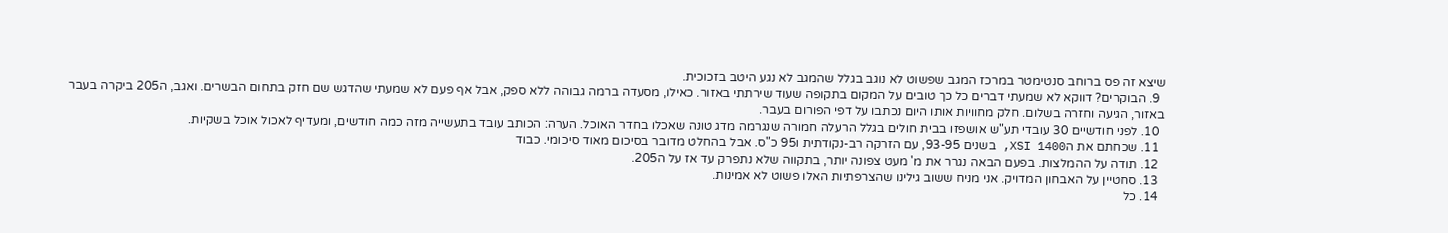שיצא זה פס ברוחב סנטימטר במרכז המגב שפשוט לא נוגב בגלל שהמגב לא נגע היטב בזכוכית.
  9. הבוקרים? דווקא לא שמעתי דברים כל כך טובים על המקום בתקופה שעוד שירתתי באזור. כאילו, מסעדה ברמה גבוהה ללא ספק, אבל אף פעם לא שמעתי שהדגש שם חזק בתחום הבשרים. ואגב, ה205 ביקרה בעבר באזור, הגיעה וחזרה בשלום. חלק מחוויות אותו היום נכתבו על דפי הפורום בעבר.
  10. לפני חודשיים 30 עובדי תע"ש אושפזו בבית חולים בגלל הרעלה חמורה שנגרמה מדג טונה שאכלו בחדר האוכל. הערה: הכותב עובד בתעשייה מזה כמה חודשים, ומעדיף לאכול אוכל בשקיות.
  11. שכחתם את הXSI 1400, בשנים 93-95, עם הזרקה רב-נקודתית ו95 כ"ס. אבל בהחלט מדובר בסיכום מאוד סיכומי. כבוד
  12. תודה על ההמלצות. בפעם הבאה נגרר את מ' מעט צפונה יותר, בתקווה שלא נתפרק עד אז על ה205.
  13. סחטיין על האבחון המדויק. אני מניח ששוב גילינו שהצרפתיות האלו פשוט לא אמינות.
  14. כל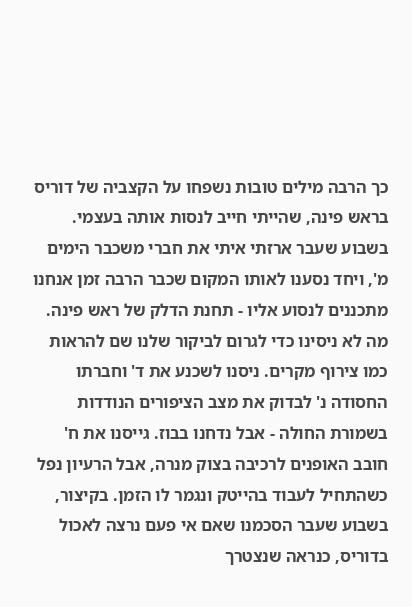כך הרבה מילים טובות נשפחו על הקצביה של דוריס בראש פינה, שהייתי חייב לנסות אותה בעצמי. בשבוע שעבר ארזתי איתי את חברי משכבר הימים מ', ויחד נסענו לאותו המקום שכבר הרבה זמן אנחנו מתכננים לנסוע אליו - תחנת הדלק של ראש פינה. מה לא ניסינו כדי לגרום לביקור שלנו שם להראות כמו צירוף מקרים. ניסנו לשכנע את ד' וחברתו החסודה נ' לבדוק את מצב הציפורים הנודדות בשמורת החולה - אבל נדחנו בבוז. גייסנו את ח' חובב האופנים לרכיבה בצוק מנרה, אבל הרעיון נפל כשהתחיל לעבוד בהייטק ונגמר לו הזמן. בקיצור, בשבוע שעבר הסכמנו שאם אי פעם נרצה לאכול בדוריס, כנראה שנצטרך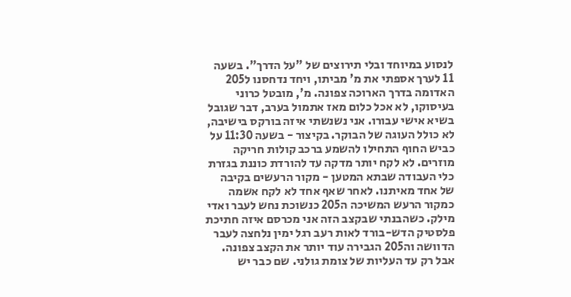לנסוע במיוחד ובלי תירוצים של "על הדרך". בשעה 11 לערך אספתי את מ' מביתו, ויחד נדחסנו ל205 האדומה בדרך הארוכה צפונה. מ', מובטל כרוני בעיסוקו, לא אכל כלום מאז אתמול בערב, דבר שגובל בשיא אישי עבורו. אני נשנשתי איזה בורקס בישיבה, לא כולל העוגה של הבוקר. בקיצור - בשעה 11:30 על כביש החוף התחילו להשמע ברכב קולות חריקה מוזרים. לא לקח יותר מדקה עד להורדת כוננת בגזרת כלי העבודה שבתא המטען - מקור הרעשים בקיבה של אחד מאיתנו. לאחר שאף אחד לא לקח אשמה כמקור הרעש המשיכה ה205 כנשוכת נחש לעבר ואדי מילק. כשהבנתי שבקצב הזה אני מכרסם איזה חתיכת פלסטיק הדש-בורד לאות רעב רגל ימין נלחצה לעבר הדוושה וה205 הגבירה עוד יותר את הקצב צפונה. אבל רק עד העליות של צומת גולני. שם כבר יש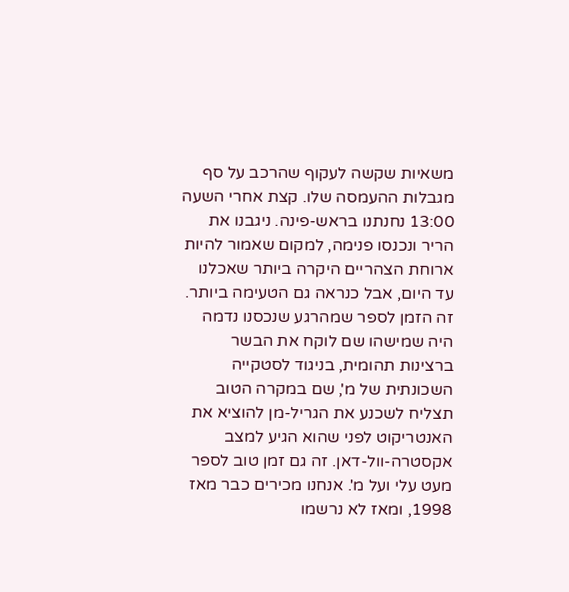משאיות שקשה לעקוף שהרכב על סף מגבלות ההעמסה שלו. קצת אחרי השעה 13:00 נחנתנו בראש-פינה. ניגבנו את הריר ונכנסו פנימה, למקום שאמור להיות ארוחת הצהריים היקרה ביותר שאכלנו עד היום, אבל כנראה גם הטעימה ביותר. זה הזמן לספר שמהרגע שנכסנו נדמה היה שמישהו שם לוקח את הבשר ברצינות תהומית, בניגוד לסטקייה השכונתית של מ', שם במקרה הטוב תצליח לשכנע את הגריל-מן להוציא את האנטריקוט לפני שהוא הגיע למצב אקסטרה-וול-דאן. זה גם זמן טוב לספר מעט עלי ועל מ'. אנחנו מכירים כבר מאז 1998, ומאז לא נרשמו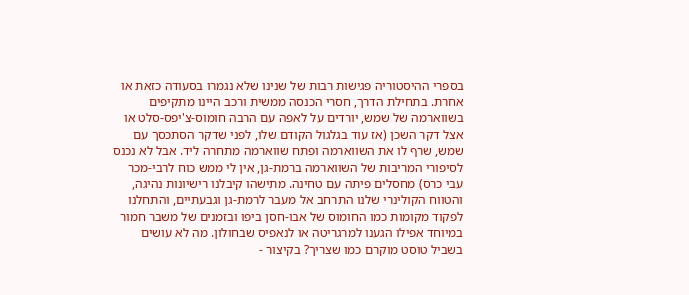בספרי ההיסטוריה פגישות רבות של שנינו שלא נגמרו בסעודה כזאת או אחרת. בתחילת הדרך, חסרי הכנסה ממשית ורכב היינו מתקיפים בשווארמה של שמש, יורדים על לאפה עם הרבה חומוס-צ'יפס-סלט או אצל דקר השכן (אז עוד בגלגול הקודם שלו, לפני שדקר הסתכסך עם שמש, שרף לו את השווארמה ופתח שווארמה מתחרה ליד. אבל לא נכנס לסיפורי המריבות של השווארמה ברמת-גן, אין לי ממש כוח לרבי-מכר עבי כרס) מחסלים פיתה עם טחינה. מתישהו קיבלנו רישיונות נהיגה, והטווח הקולינרי שלנו התרחב אל מעבר לרמת-גן וגבעתיים, והתחלנו לפקוד מקומות כמו החומוס של אבו-חסן ביפו ובזמנים של משבר חמור במיוחד אפילו הגענו למרגריטה או לנאפיס שבחולון. מה לא עושים בשביל טוסט מוקרם כמו שצריך? בקיצור -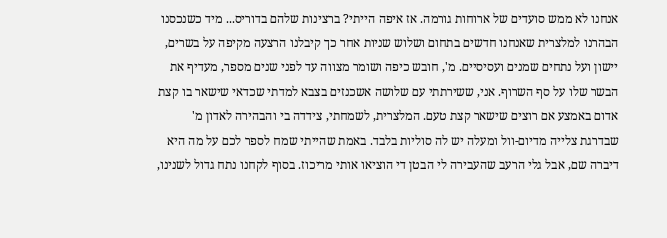אנחנו לא ממש סועדים של ארוחות גורמה. אז איפה הייתי? ברצינות שלהם בדוריס... מיד כשנכסנו הבהרנו למלצרית שאנחנו חדשים בתחום ושלוש שניות אחר כך קיבלנו הרצעה מקיפה על בשרים, יישון ועל נתחים שמנים ועסיסיים. מ', חובש כיפה ושומר מצווה עד לפני שנים מספר, מעדיף את הבשר שלו על סף השרוף. אני, ששירתתי עם שלושה אשכנזים בצבא למדתי שכדאי שישאר בו קצת אדום באמצע אם רוצים שישאר קצת טעם. המלצרית, לשמחתי, צידדה בי והבהירה לאדון מ' שבדרגת צלייה מדיום-וול ומעלה יש לה סוליות בלבד. באמת שהייתי שמח לספר לכם על מה היא דיברה שם, אבל גלי הרעב שהעבירה לי הבטן די הוציאו אותי מריכוז. בסוף לקחנו נתח גדול לשנינו,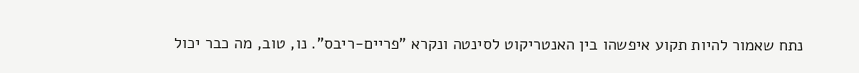נתח שאמור להיות תקוע איפשהו בין האנטריקוט לסינטה ונקרא "פריים-ריבס". נו, טוב, מה כבר יכול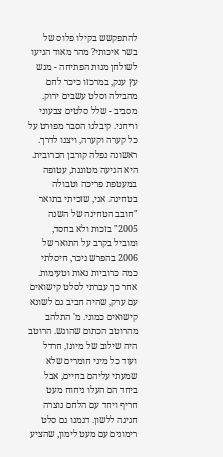להתפקשש בקילו פלוס של בשר איכותי? מהר מאוד הגיעו לשולחן מנות הפתיחה - מגש עץ ענק, במרכזו כיכר לחם מהבילה וסלט עשבים ירוק. מסביב - שלל סלטים צבעוני וריחני. קיבלנו הסבר מפורט על כל קערה וקערה, ויצנו לדרך. ראשונה נפלה קורבן הכרובית. היא הגיעה מטוגנת, עטופה במעטפת פריכה וטבולה בטחינה. אני, שזכיתי בתואר "חובב הטחינה של השנה 2005" בזכות ולא בחסד, ומוביל בקרב על התואר של 2006 בהפרש ניכר, חיסלתי כמה כרוביות נאות וטעימות. אחר כך עברתי לסלט קישואים עם ערק, שהיה חביב גם לשונא קישואים כמוני. מ' התלהב מהרוטב הכתום שהוגש. הרוטב היה שילוב של מיונז, חרדל ועוד כל מיני חומרים שלא שמעתי עליהם בחיים, אבל ביחד הם העלו ניחוח מעט חריף ויחד עם הלחם נוצרה חגיגה ללשון. דגמנו גם סלט רימונים עם מעט לימון, שהציע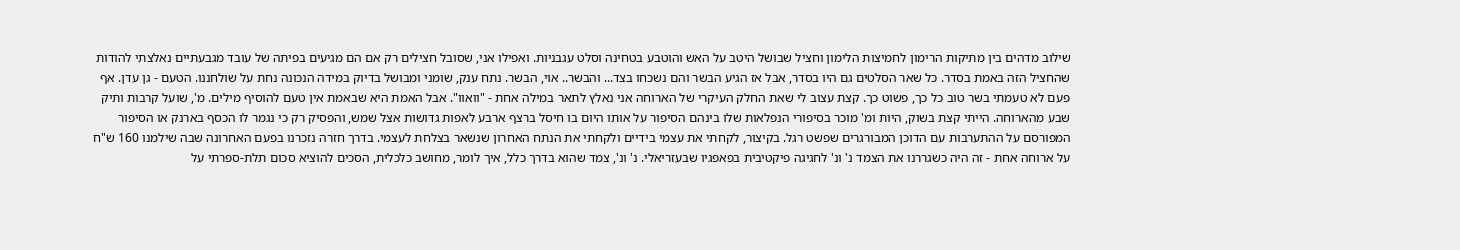שילוב מדהים בין מתיקות הרימון לחמיצות הלימון וחציל שבושל היטב על האש והוטבע בטחינה וסלט עגבניות. ואפילו אני, שסובל חצילים רק אם הם מגיעים בפיתה של עובד מגבעתיים נאלצתי להודות שהחציל הזה באמת בסדר. כל שאר הסלטים גם היו בסדר, אבל אז הגיע הבשר והם נשכחו בצד... והבשר.. אוי, הבשר. נתח ענק, שומני ומבושל בדיוק במידה הנכונה נחת על שולחננו. הטעם - גן עדן. אף פעם לא טעמתי בשר טוב כל כך, פשוט כך. קצת עצוב לי שאת החלק העיקרי של הארוחה אני נאלץ לתאר במילה אחת - "וואוו". אבל האמת היא שבאמת אין טעם להוסיף מילים. מ', שועל קרבות ותיק שבע מהארוחה. הייתי קצת בשוק, היות ומ' מוכר בסיפורי הנפלאות שלו בינהם הסיפור על אותו היום בו חיסל ברצף ארבע לאפות גדושות אצל שמש, והפסיק רק כי נגמר לו הכסף בארנק או הסיפור המפורסם על ההתערבות עם הדוכן המבורגרים שפשט רגל. בקיצור, לקחתי את עצמי בידיים ולקחתי את הנתח האחרון שנשאר בצלחת לעצמי. בדרך חזרה נזכרנו בפעם האחרונה שבה שילמנו 160 ש"ח על ארוחה אחת - זה היה כשגררנו את הצמד נ' ונ' לחגיגה פיקטיבית בפאפגיו שבעזריאלי. נ' ונ', צמד שהוא בדרך כלל, איך לומר, מחושב כלכלית, הסכים להוציא סכום תלת-ספרתי על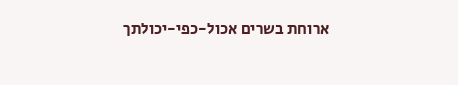ארוחת בשרים אכול-כפי-יכולתך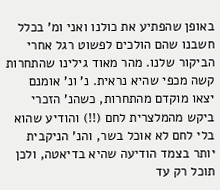באופן שהפתיע את כולנו ואני ומ' בכלל חשבנו שהם הולכים לפשוט רגל אחרי הביקור שלנו. מהר מאוד גילינו שהתחרות קשה מכפי שהיא נראית. נ' ונ' אומנם יצאו מוקדם מהתחרות, כשהנ' הזכרי ביקש מהמלצרית לחם (!!) והודיע שהוא בלי לחם לא אוכל בשר, והנ' הניקבית יותר בצמד הודיעה שהיא בדיאטה, ולכן תוכל רק עד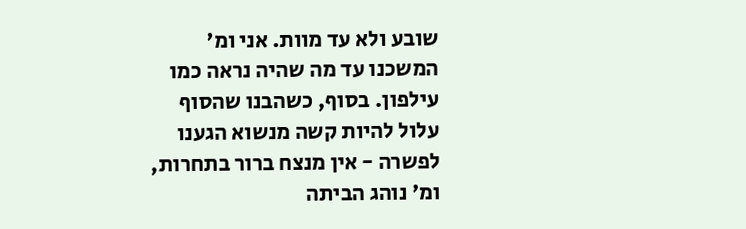שובע ולא עד מוות. אני ומ' המשכנו עד מה שהיה נראה כמו עילפון. בסוף, כשהבנו שהסוף עלול להיות קשה מנשוא הגענו לפשרה - אין מנצח ברור בתחרות, ומ' נוהג הביתה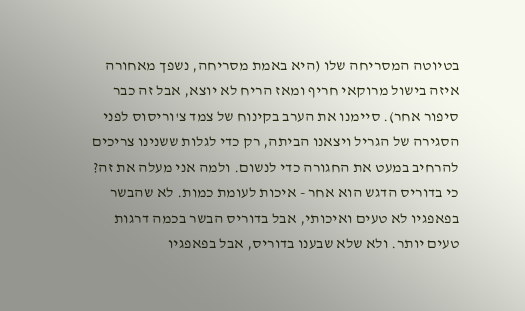בטיוטה המסריחה שלו (היא באמת מסריחה, נשפך מאחורה איזה בישול מרוקאי חריף ומאז הריח לא יוצא, אבל זה כבר סיפור אחר). סיימנו את הערב בקינוח של צמד צ'וריסוס לפני הסגירה של הגריל ויצאנו הביתה, רק כדי לגלות ששנינו צריכים להרחיב במעט את החגורה כדי לנשום. ולמה אני מעלה את זה? כי בדוריס הדגש הוא אחר - איכות לעומת כמות. לא שהבשר בפאפגיו לא טעים ואיכותי, אבל בדוריס הבשר בכמה דרגות טעים יותר. ולא שלא שבענו בדוריס, אבל בפאפגיו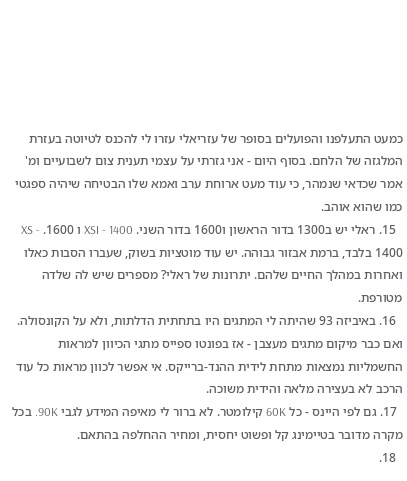כמעט התעלפנו והפועלים בסופר של עזריאלי עזרו לי להכנס לטיוטה בעזרת המלגזה של הלחם. בסוף היום - אני גזרתי על עצמי תענית צום לשבועיים ומ' אמר שכדאי שנמהר, כי עוד מעט ארוחת ערב ואמא שלו הבטיחה שיהיה ספגטי כמו שהוא אוהב.
  15. ראלי יש ב1300 בדור הראשון ו1600 בדור השני. XSI - 1400 ו 1600. XS - 1400 בלבד, ברמת אבזור גבוהה. יש עוד מוטציות בשוק, שעברו הסבות כאלו ואחרות במהלך החיים שלהם. יתרונות של ראלי? מספרים שיש לה שלדה מטורפת.
  16. באיביזה 93 שהיתה לי המתגים היו בתחתית הדלתות, ולא על הקונסולה. ואם כבר מיקום מתגים מעצבן - אז בפונטו ספייס מתגי הכיוון למראות החשמליות נמצאות מתחת לידית ההנד-ברייקס. אי אפשר לכוון מראות כל עוד הרכב לא בעצירה מלאה והידית משוכה.
  17. גם לפי היינס - כל 60K קילומטר. לא ברור לי מאיפה המידע לגבי 90K. בכל מקרה מדובר בטיימינג קל ופשוט יחסית, ומחיר ההחלפה בהתאם.
  18.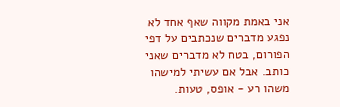אני באמת מקווה שאף אחד לא נפגע מדברים שנכתבים על דפי הפורום, בטח לא מדברים שאני כותב. אבל אם עשיתי למישהו משהו רע - אופס, טעות.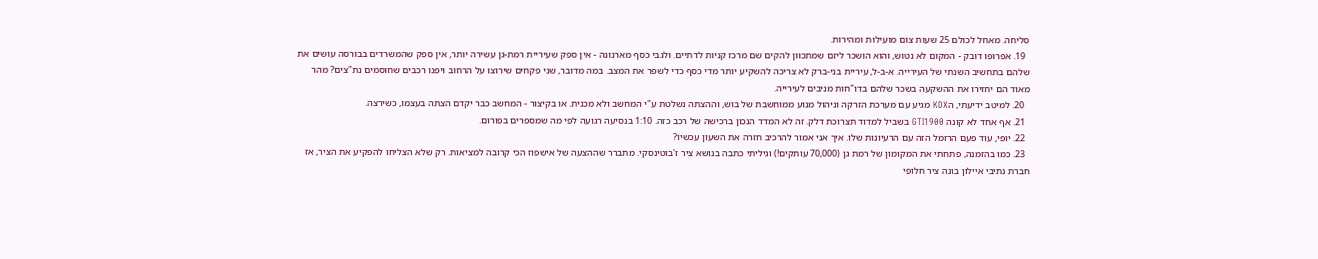סליחה. מאחל לכולם 25 שעות צום מועילות ומהירות.
  19. אפרופו דובק - המקום לא נטוש, והוא הושכר ליזם שמתכוון להקים שם מרכז קניות לדתיים. ולגבי כסף מארנונה - אין ספק שעיריית רמת-גן עשירה יותר, אין ספק שהמשרדים בבורסה עושים את שלהם בתחשיב השנתי של העירייה. א-ב-ל, עיריית בני-ברק לא צריכה להשקיע יותר מדי כסף כדי לשפר את המצב. במה מדובר, שני פקחים שירוצו על הרחוב ויפנו רכבים שחוסמים נת"צים? מהר מאוד הם יחזירו את ההשקעה בשכר שלהם בדו"חות מניבים לעירייה.
  20. למיטב ידיעתי, הKDX מגיע עם מערכת הזרקה וניהול מנוע ממוחשבת של בוש, וההצתה נשלטת ע"י המחשב ולא מכנית. או בקיצור - המחשב כבר יקדם הצתה בעצמו, כשירצה.
  21. אף אחד לא קונה GTI1900 בשביל למדוד תצרוכת דלק. זה לא המדד הנכון ברכישה של רכב כזה. 1:10 בנסיעה רגועה לפי מה שמספרים בפורום.
  22. יופי, עוד פעם הרזמל הזה עם הרעיונות שלו. איך אני אמור להרכיב חזרה את השעון עכשיו?
  23. כמו בהזמנה, פתחתי את המקומון של רמת גן (70,000 עותקים!) וגיליתי כתבה בנושא ציר ז'בוטינסקי. מתברר שההצעה של אישפוז הכי קרובה למציאות. רק שלא הצליחו להפקיע את הציר, אז חברת נתיבי איילון בונה ציר חלופי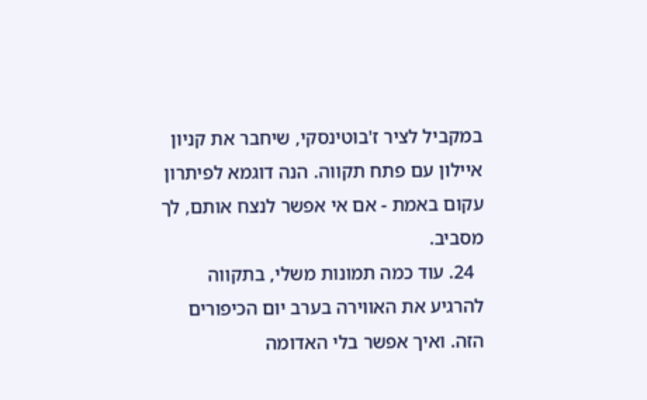במקביל לציר ז'בוטינסקי, שיחבר את קניון איילון עם פתח תקווה. הנה דוגמא לפיתרון עקום באמת - אם אי אפשר לנצח אותם, לך מסביב.
  24. עוד כמה תמונות משלי, בתקווה להרגיע את האווירה בערב יום הכיפורים הזה. ואיך אפשר בלי האדומה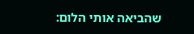שהביאה אותי הלום: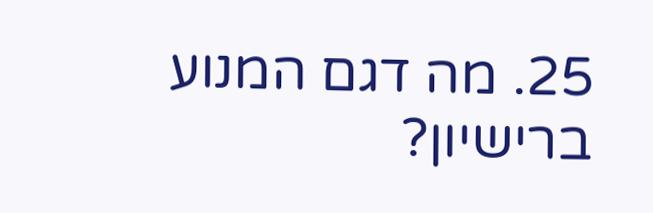25. מה דגם המנוע ברישיון?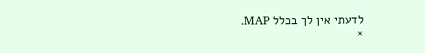לדעתי אין לך בכלל MAP.
×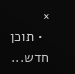×
  • תוכן חדש...